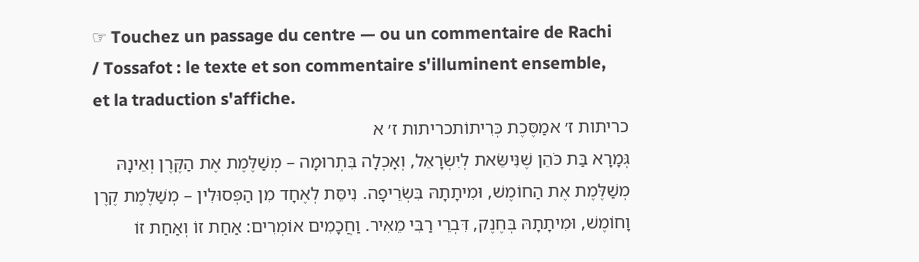☞ Touchez un passage du centre — ou un commentaire de Rachi / Tossafot : le texte et son commentaire s'illuminent ensemble, et la traduction s'affiche.
כריתות ז׳ אמַסֶּכֶת כְּרִיתוֹתכריתות ז׳ א
גְּמָרָא בַּת כֹּהֵן שֶׁנִּישֵּׂאת לְיִשְׂרָאֵל, וְאָכְלָה בִּתְרוּמָה – מְשַׁלֶּמֶת אֶת הַקֶּרֶן וְאֵינָהּ מְשַׁלֶּמֶת אֶת הַחוֹמֶשׁ, וּמִיתָתָהּ בִּשְׂרֵיפָה. נִיסֵּת לְאֶחָד מִן הַפְּסוּלִין – מְשַׁלֶּמֶת קֶרֶן וָחוֹמֶשׁ, וּמִיתָתָהּ בְּחֶנֶק, דִּבְרֵי רַבִּי מֵאִיר. וַחֲכָמִים אוֹמְרִים: אַחַת זוֹ וְאַחַת זוֹ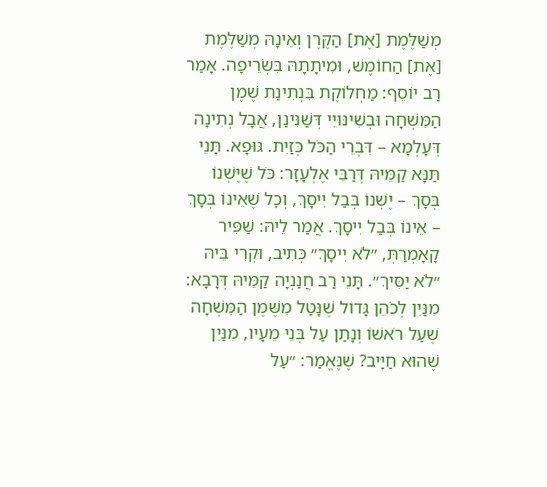מְשַׁלֶּמֶת [אֶת] הַקֶּרֶן וְאֵינָהּ מְשַׁלֶּמֶת [אֶת] הַחוֹמֶשׁ, וּמִיתָתָהּ בִּשְׂרֵיפָה. אָמַר רַב יוֹסֵף: מַחְלוֹקֶת בִּנְתִינַת שֶׁמֶן הַמִּשְׁחָה וּבְשִׁינּוּיֵי דְּשַׁנִּינַן, אֲבָל נְתִינָה דְּעָלְמָא – דִּבְרֵי הַכֹּל כְּזַיִת. גּוּפָא. תָּנֵי תַּנָּא קַמֵּיהּ דְּרַבִּי אֶלְעָזָר: כֹּל שֶׁיֶּשְׁנוֹ בְּסָךְ – יֶשְׁנוֹ בְּבַל יִיסָךְ, וְכׇל שֶׁאֵינוֹ בְּסָךְ – אֵינוֹ בְּבַל יִיסָךְ. אֲמַר לֵיהּ: שַׁפִּיר קָאָמְרַתְּ, ״לֹא יִיסָךְ״ כְּתִיב, וּקְרִי בֵּיהּ ״לֹא יַסִּיךְ״. תָּנֵי רַב חֲנַנְיָה קַמֵּיהּ דְּרָבָא: מִנַּיִן לְכֹהֵן גָּדוֹל שֶׁנָּטַל מִשֶּׁמֶן הַמִּשְׁחָה שֶׁעַל רֹאשׁוֹ וְנָתַן עַל בְּנֵי מֵעָיו, מִנַּיִן שֶׁהוּא חַיָּיב? שֶׁנֶּאֱמַר: ״עַל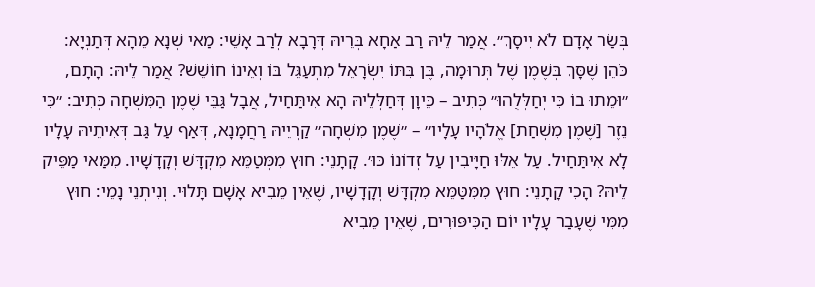בְּשַׂר אָדָם לֹא יִיסָךְ״. אֲמַר לֵיהּ רַב אַחָא בְּרֵיהּ דְּרָבָא לְרַב אָשֵׁי: מַאי שְׁנָא מֵהָא דְּתַנְיָא: כֹּהֵן שֶׁסָּךְ בְּשֶׁמֶן שֶׁל תְּרוּמָה, בֶּן בִּתּוֹ יִשְׂרָאֵל מִתְעַגֵּל בּוֹ וְאֵינוֹ חוֹשֵׁשׁ? אֲמַר לֵיהּ: הָתָם, ״וּמֵתוּ בוֹ כִּי יְחַלְּלֻהוּ״ כְּתִיב – כֵּיוָן דְּחַלְּלֵיהּ הָא אִיתַּחַיל, אֲבָל גַּבֵּי שֶׁמֶן הַמִּשְׁחָה כְּתִיב: ״כִּי נֵזֶר [שֶׁמֶן מִשְׁחַת] אֱלֹהָיו עָלָיו״ – ״שֶׁמֶן מִשְׁחָה״ קַרְיֵיהּ רַחֲמָנָא, דְּאַף עַל גַּב דְּאִיתֵיהּ עָלָיו לָא אִיתַּחַיל. עַל אֵלּוּ חַיָּיבִין עַל זְדוֹנוֹ כּוּ׳. קָתָנֵי: חוּץ מִמְּטַמֵּא מִקְדָּשׁ וְקָדָשָׁיו. מִמַּאי מַפֵּיק לֵיהּ? הָכִי קָתָנֵי: חוּץ מִמִּטַּמֵּא מִקְדָּשׁ וְקָדָשָׁיו, שֶׁאֵין מֵבִיא אָשָׁם תָּלוּי. וְנִיתְנֵי נָמֵי: חוּץ מִמִּי שֶׁעָבַר עָלָיו יוֹם הַכִּיפּוּרִים, שֶׁאֵין מֵבִיא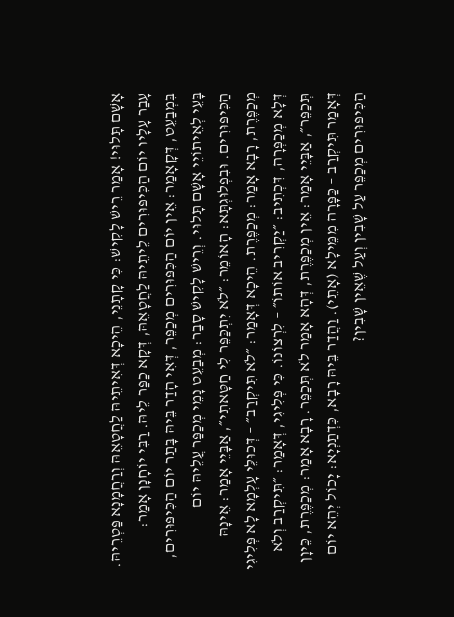אָשָׁם תָּלוּי! אָמַר רֵישׁ לָקִישׁ: כִּי קָתָנֵי, הֵיכָא דְּאִיתֵיהּ לַחֲטָאֵהּ וְרַחֲמָנָא פַּטְרֵיהּ. עָבַר עָלָיו יוֹם הַכִּיפּוּרִים לֵיתֵיהּ לַחֲטָאֵהּ, דְּקָא כַפַּר לֵיהּ. רַבִּי יוֹחָנָן אָמַר: בִּמְבַעֵט, דְּקָאָמַר: אֵין יוֹם הַכִּפּוּרִים מְכַפֵּר, דְּאִי הָדַר בֵּיהּ בָּתַר יוֹם הַכִּיפּוּרִים, בָּעֵי לְאֵיתוֹיֵי אָשָׁם תָּלוּי. וְרֵישׁ לָקִישׁ סָבַר: מְבַעֵט נָמֵי מְכַפַּר עֲלֵיהּ יוֹם הַכִּיפּוּרִים. וּבִפְלוּגְתָּא: הָאוֹמֵר: ״לֹא יִתְכַּפֵּר לִי חַטָּאתִי״, אַבָּיֵי אָמַר: אֵינָהּ מְכַפֶּרֶת, רָבָא אָמַר: מְכַפֶּרֶת. הֵיכָא דְּאָמַר: ״לֹא תִּיקְרַב״ – דְּכוּלֵּי עָלְמָא לָא פְּלִיגִי דְּלָא מְכַפְּרָה, דִּכְתִיב: ״יַקְרִיב אוֹתוֹ״ – לִרְצוֹנוֹ. כִּי פְּלִיגִי, דְּאָמַר: ״תִּיקְרַב וְלֹא תְּכַפֵּר״, אַבָּיֵי אָמַר: אֵין מְכַפֶּרֶת, דְּהָא אָמַר לֹא תְּכַפֵּר. רָבָא אָמַר: מְכַפֶּרֶת, כֵּיוָן דְּאָמַר תִּיקְרַב – כַּפָּרָה מִמֵּילָא (אָתֵי). וַהֲדַר בֵּיהּ רָבָא, כִּדְתַנְיָא: יָכוֹל יְהֵא יוֹם הַכִּיפּוּרִים מְכַפֵּר עַל שָׁבִין וְעַל שֶׁאֵין שָׁבִין?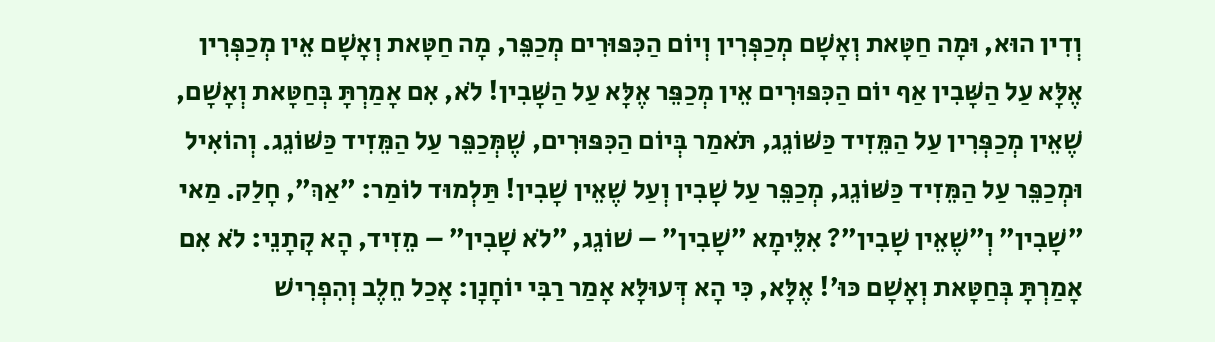וְדִין הוּא, וּמָה חַטָּאת וְאָשָׁם מְכַפְּרִין וְיוֹם הַכִּפּוּרִים מְכַפֵּר, מָה חַטָּאת וְאָשָׁם אֵין מְכַפְּרִין אֶלָּא עַל הַשָּׁבִין אַף יוֹם הַכִּפּוּרִים אֵין מְכַפֵּר אֶלָּא עַל הַשָּׁבִין! לֹא, אִם אָמַרְתָּ בְּחַטָּאת וְאָשָׁם, שֶׁאֵין מְכַפְּרִין עַל הַמֵּזִיד כַּשּׁוֹגֵג, תֹּאמַר בְּיוֹם הַכִּפּוּרִים, שֶׁמְּכַפֵּר עַל הַמֵּזִיד כַּשּׁוֹגֵג. וְהוֹאִיל וּמְכַפֵּר עַל הַמֵּזִיד כַּשּׁוֹגֵג, מְכַפֵּר עַל שָׁבִין וְעַל שֶׁאֵין שָׁבִין! תַּלְמוּד לוֹמַר: ״אַךְ״, חָלַק. מַאי ״שָׁבִין״ וְ״שֶׁאֵין שָׁבִין״? אִלֵּימָא ״שָׁבִין״ – שׁוֹגֵג, ״לֹא שָׁבִין״ – מֵזִיד, הָא קָתָנֵי: לֹא אִם אָמַרְתָּ בְּחַטָּאת וְאָשָׁם כּוּ׳! אֶלָּא, כִּי הָא דְּעוּלָּא אָמַר רַבִּי יוֹחָנָן: אָכַל חֵלֶב וְהִפְרִישׁ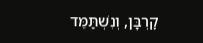קׇרְבָּן, וְנִשְׁתַּמֵּד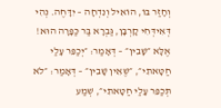וְחָזַר בּוֹ, הוֹאִיל וְנִדְחָה – יִדָּחֶה. נְהִי דְּאִידְּחִי קׇרְבָּן, גַּבְרָא בַּר כַּפָּרָה הוּא! אֶלָּא ״שָׁבִין״ – דְּאָמַר: ״יְכַפֵּר עָלַי חַטָּאתִי״, ״שֶׁאֵין שָׁבִין״ – דְּאָמַר: ״לֹא תְּכַפֵּר עָלַי חַטָּאתִי״, שְׁמַע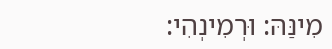מִינַּהּ: וּרְמִינְהִי: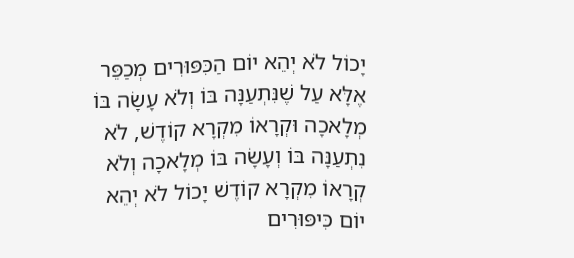יָכוֹל לֹא יְהֵא יוֹם הַכִּפּוּרִים מְכַפֵּר אֶלָּא עַל שֶׁנִּתְעַנָּה בּוֹ וְלֹא עָשָׂה בּוֹ מְלָאכָה וּקְרָאוֹ מִקְרָא קוֹדֶשׁ, לֹא נִתְעַנָּה בּוֹ וְעָשָׂה בּוֹ מְלָאכָה וְלֹא קְרָאוֹ מִקְרָא קוֹדֶשׁ יָכוֹל לֹא יְהֵא יוֹם כִּיפּוּרִים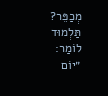מְכַפֵּר? תַּלְמוּד לוֹמַר: ״יוֹם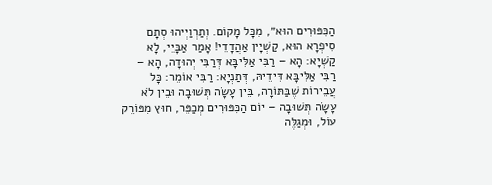הַכִּפּוּרִים הוּא״, מִכׇּל מָקוֹם. וְתַרְוַיְיהוּ סְתָם סִיפְרָא הוּא, קַשְׁיָין אַהֲדָדֵי! אָמַר אַבָּיֵי, לָא קַשְׁיָא: הָא – רַבִּי אַלִּיבָּא דְּרַבִּי יְהוּדָה, הָא – רַבִּי אַלִּיבָּא דִּידֵיהּ, דְּתַנְיָא: רַבִּי אוֹמֵר: כׇּל עֲבֵירוֹת שֶׁבַּתּוֹרָה, בֵּין עָשָׂה תְּשׁוּבָה וּבֵין לֹא עָשָׂה תְּשׁוּבָה – יוֹם הַכִּפּוּרִים מְכַפֵּר, חוּץ מִפּוֹרֵק עוֹל, וּמְגַלֶּה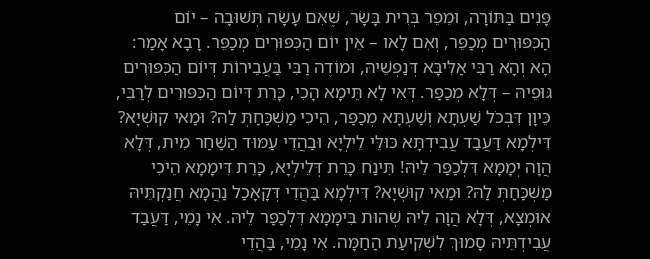פָּנִים בַּתּוֹרָה, וּמֵפֵר בְּרִית בָּשָׂר, שֶׁאִם עָשָׂה תְּשׁוּבָה – יוֹם הַכִּפּוּרִים מְכַפֵּר, וְאִם לָאו – אֵין יוֹם הַכִּפּוּרִים מְכַפֵּר. רָבָא אָמַר: הָא וְהָא רַבִּי אַלִּיבָּא דְּנַפְשֵׁיהּ, וּמוֹדֶה רַבִּי בַּעֲבֵירוֹת דְּיוֹם הַכִּפּוּרִים גּוּפֵיהּ – דְּלָא מְכַפַּר. דְּאִי לָא תֵּימָא הָכִי, כָּרֵת דְּיוֹם הַכִּפּוּרִים לְרַבִּי, כֵּיוָן דִּבְכֹל שַׁעְתָּא וְשַׁעְתָּא מְכַפַּר, הֵיכִי מַשְׁכַּחַתְּ לַהּ? וּמַאי קוּשְׁיָא? דִּילְמָא דַּעֲבַד עֲבִידְתָּא כּוּלֵּי לֵילְיָא וּבַהֲדֵי עַמּוּד הַשַּׁחַר מִית, דְּלָא הֲוָה יְמָמָא דִּלְכַפַּר לֵיהּ! תִּינַח כָּרֵת דְּלֵילְיָא, כָּרֵת דִּימָמָא הֵיכִי מַשְׁכַּחַתְּ לַהּ? וּמַאי קוּשְׁיָא? דִּילְמָא בַּהֲדֵי דְּקָאָכַל נַהֲמָא חֲנַקְתֵּיהּ אוּמְצָא, דְּלָא הֲוָה לֵיהּ שְׁהוּת בִּימָמָא דִּלְכַפַּר לֵיהּ. אִי נָמֵי, דַּעֲבַד עֲבִידְתֵּיהּ סָמוּךְ לִשְׁקִיעַת הַחַמָּה. אִי נָמֵי, בַּהֲדֵי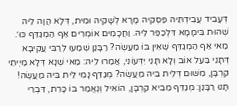דְּעָבֵיד עֲבִידְתֵּיהּ פַּסְקֵיהּ מָרָא לְשָׁקֵיהּ וּמִית, דְּלָא הֲוָה לֵיהּ שְׁהוּת בִּימָמָא דִּלְכַפַּר לֵיהּ. וַחֲכָמִים אוֹמְרִים אַף הַמְגַדֵּף כּוּ׳. מַאי אַף הַמְגַדֵּף שֶׁאֵין בּוֹ מַעֲשֶׂה? רַבָּנַן שְׁמַעוּ לְרַבִּי עֲקִיבָא דְּתָנֵי בַּעַל אוֹב וְלָא תָּנֵי יִדְּעוֹנִי, אֲמַרוּ לֵיהּ: מַאי שְׁנָא דְּלָא מַיְיתֵי קׇרְבָּן, מִשּׁוּם דְּלֵית בֵּיהּ מַעֲשֶׂה? מְגַדֵּף נָמֵי לֵית בֵּיהּ מַעֲשֶׂה! תָּנוּ רַבָּנַן: מְגַדֵּף מֵבִיא קׇרְבָּן, הוֹאִיל וְנֶאֱמַר בּוֹ כָּרֵת, דִּבְרֵי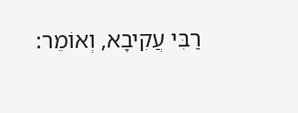רַבִּי עֲקִיבָא, וְאוֹמֵר: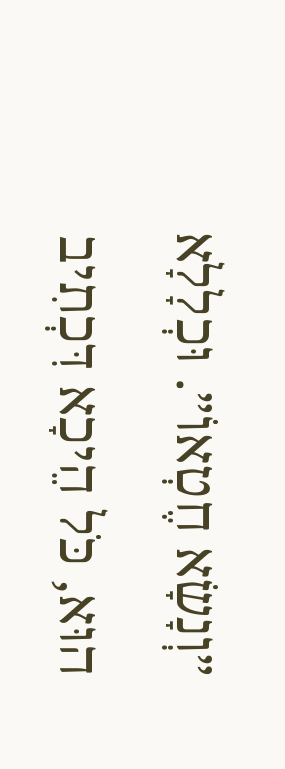״וְנָשָׂא חֶטְאוֹ״. וּכְלָלָא הוּא, כֹּל הֵיכָא דִּכְתִיב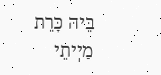בֵּיהּ כָּרֵת מַיְיתֵי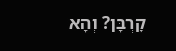קׇרְבָּן? וְהָא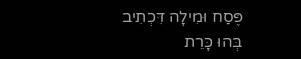פֶּסַח וּמִילָה דִּכְתִיב בְּהוּ כָּרֵת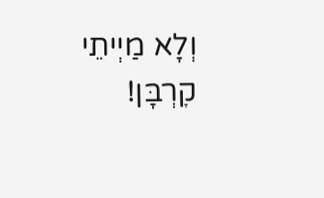וְלָא מַיְיתֵי קׇרְבָּן!